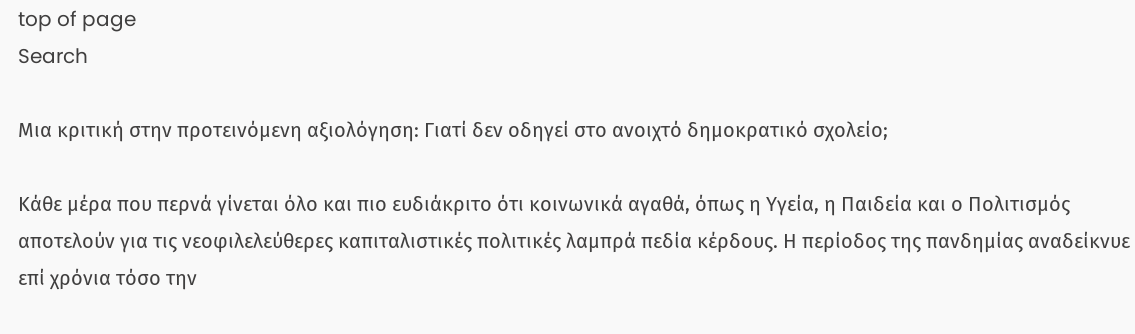top of page
Search

Μια κριτική στην προτεινόμενη αξιολόγηση: Γιατί δεν οδηγεί στο ανοιχτό δημοκρατικό σχολείο;

Κάθε μέρα που περνά γίνεται όλο και πιο ευδιάκριτο ότι κοινωνικά αγαθά, όπως η Υγεία, η Παιδεία και ο Πολιτισμός αποτελούν για τις νεοφιλελεύθερες καπιταλιστικές πολιτικές λαμπρά πεδία κέρδους. Η περίοδος της πανδημίας αναδείκνυε επί χρόνια τόσο την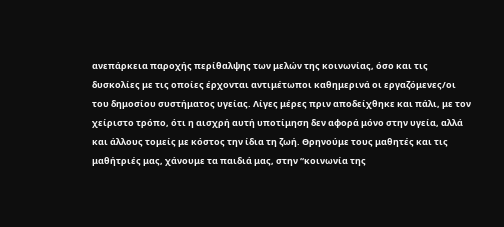ανεπάρκεια παροχής περίθαλψης των μελών της κοινωνίας, όσο και τις δυσκολίες με τις οποίες έρχονται αντιμέτωποι καθημερινά οι εργαζόμενες/οι του δημοσίου συστήματος υγείας. Λίγες μέρες πριν αποδείχθηκε και πάλι, με τον χείριστο τρόπο, ότι η αισχρή αυτή υποτίμηση δεν αφορά μόνο στην υγεία, αλλά και άλλους τομείς με κόστος την ίδια τη ζωή. Θρηνούμε τους μαθητές και τις μαθήτριές μας, χάνουμε τα παιδιά μας, στην “κοινωνία της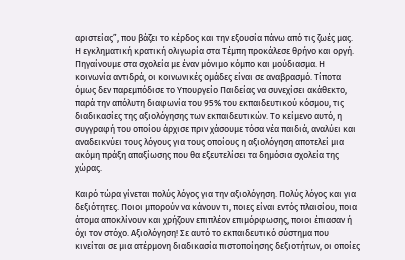αριστείας”, που βάζει το κέρδος και την εξουσία πάνω από τις ζωές μας. Η εγκληματική κρατική ολιγωρία στα Τέμπη προκάλεσε θρήνο και οργή. Πηγαίνουμε στα σχολεία με έναν μόνιμο κόμπο και μούδιασμα. Η κοινωνία αντιδρά, οι κοινωνικές ομάδες είναι σε αναβρασμό. Τίποτα όμως δεν παρεμπόδισε το Υπουργείο Παιδείας να συνεχίσει ακάθεκτο, παρά την απόλυτη διαφωνία του 95% του εκπαιδευτικού κόσμου, τις διαδικασίες της αξιολόγησης των εκπαιδευτικών. Το κείμενο αυτό, η συγγραφή του οποίου άρχισε πριν χάσουμε τόσα νέα παιδιά, αναλύει και αναδεικνύει τους λόγους για τους οποίους η αξιολόγηση αποτελεί μια ακόμη πράξη απαξίωσης που θα εξευτελίσει τα δημόσια σχολεία της χώρας.

Καιρό τώρα γίνεται πολύς λόγος για την αξιολόγηση. Πολύς λόγος και για δεξιότητες. Ποιοι μπορούν να κάνουν τι, ποιες είναι εντός πλαισίου, ποια άτομα αποκλίνουν και χρήζουν επιπλέον επιμόρφωσης, ποιοι έπιασαν ή όχι τον στόχο. Αξιολόγηση! Σε αυτό το εκπαιδευτικό σύστημα που κινείται σε μια ατέρμονη διαδικασία πιστοποίησης δεξιοτήτων, οι οποίες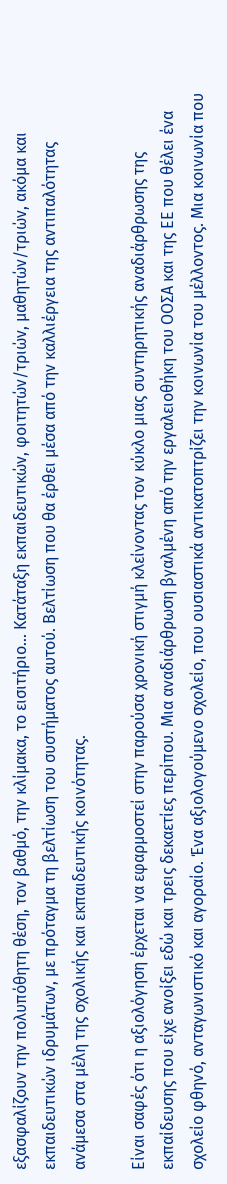εξασφαλίζουν την πολυπόθητη θέση, τον βαθμό, την κλίμακα, το εισιτήριο... Κατάταξη εκπαιδευτικών, φοιτητών/τριών, μαθητών/τριών, ακόμα και εκπαιδευτικών ιδρυμάτων, με πρόταγμα τη βελτίωση του συστήματος αυτού. Βελτίωση που θα έρθει μέσα από την καλλιέργεια της αντιπαλότητας ανάμεσα στα μέλη της σχολικής και εκπαιδευτικής κοινότητας.

Είναι σαφές ότι η αξιολόγηση έρχεται να εφαρμοστεί στην παρούσα χρονική στιγμή κλείνοντας τον κύκλο μιας συντηρητικής αναδιάρθρωσης της εκπαίδευσης που είχε ανοίξει εδώ και τρεις δεκαετίες περίπου. Μια αναδιάρθρωση βγαλμένη από την εργαλειοθήκη του ΟΟΣΑ και της ΕΕ που θέλει ένα σχολείο φθηνό, ανταγωνιστικό και αγοραίο. Ένα αξιολογούμενο σχολείο, που ουσιαστικά αντικατοπτρίζει την κοινωνία του μέλλοντος. Μια κοινωνία που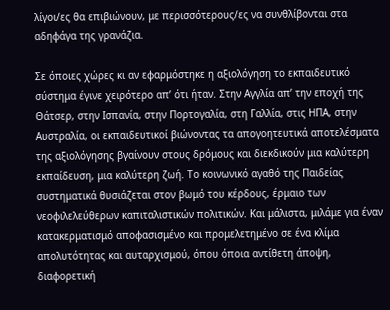λίγοι/ες θα επιβιώνουν, με περισσότερους/ες να συνθλίβονται στα αδηφάγα της γρανάζια.

Σε όποιες χώρες κι αν εφαρμόστηκε η αξιολόγηση το εκπαιδευτικό σύστημα έγινε χειρότερο απ’ ότι ήταν. Στην Αγγλία απ’ την εποχή της Θάτσερ, στην Ισπανία, στην Πορτογαλία, στη Γαλλία, στις ΗΠΑ, στην Αυστραλία, οι εκπαιδευτικοί βιώνοντας τα απογοητευτικά αποτελέσματα της αξιολόγησης βγαίνουν στους δρόμους και διεκδικούν μια καλύτερη εκπαίδευση, μια καλύτερη ζωή. Το κοινωνικό αγαθό της Παιδείας συστηματικά θυσιάζεται στον βωμό του κέρδους, έρμαιο των νεοφιλελεύθερων καπιταλιστικών πολιτικών. Και μάλιστα, μιλάμε για έναν κατακερματισμό αποφασισμένο και προμελετημένο σε ένα κλίμα απολυτότητας και αυταρχισμού, όπου όποια αντίθετη άποψη, διαφορετική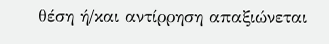θέση ή/και αντίρρηση απαξιώνεται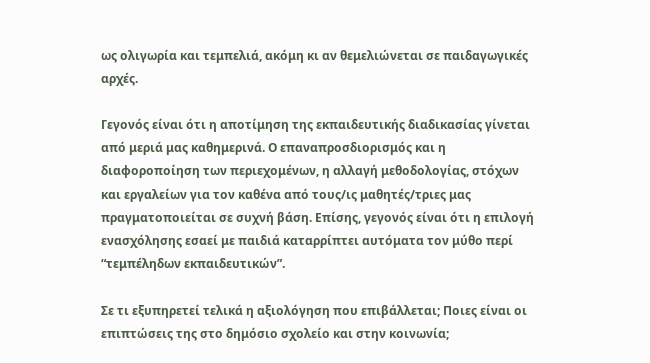ως ολιγωρία και τεμπελιά, ακόμη κι αν θεμελιώνεται σε παιδαγωγικές αρχές.

Γεγονός είναι ότι η αποτίμηση της εκπαιδευτικής διαδικασίας γίνεται από μεριά μας καθημερινά. Ο επαναπροσδιορισμός και η διαφοροποίηση των περιεχομένων, η αλλαγή μεθοδολογίας, στόχων και εργαλείων για τον καθένα από τους/ις μαθητές/τριες μας πραγματοποιείται σε συχνή βάση. Επίσης, γεγονός είναι ότι η επιλογή ενασχόλησης εσαεί με παιδιά καταρρίπτει αυτόματα τον μύθο περί “τεμπέληδων εκπαιδευτικών”.

Σε τι εξυπηρετεί τελικά η αξιολόγηση που επιβάλλεται; Ποιες είναι οι επιπτώσεις της στο δημόσιο σχολείο και στην κοινωνία;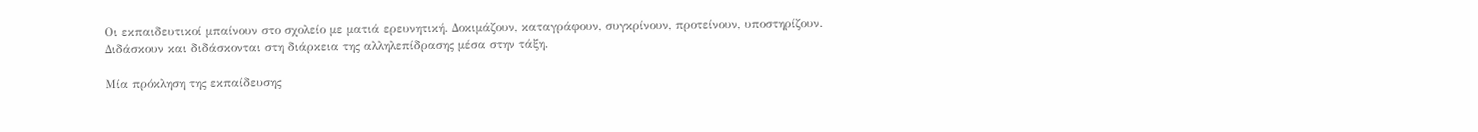Οι εκπαιδευτικοί μπαίνουν στο σχολείο με ματιά ερευνητική. Δοκιμάζουν, καταγράφουν, συγκρίνουν, προτείνουν, υποστηρίζουν. Διδάσκουν και διδάσκονται στη διάρκεια της αλληλεπίδρασης μέσα στην τάξη.

Μία πρόκληση της εκπαίδευσης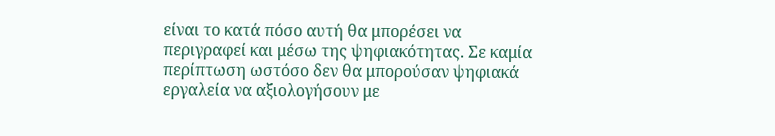είναι το κατά πόσο αυτή θα μπορέσει να περιγραφεί και μέσω της ψηφιακότητας. Σε καμία περίπτωση ωστόσο δεν θα μπορούσαν ψηφιακά εργαλεία να αξιολογήσουν με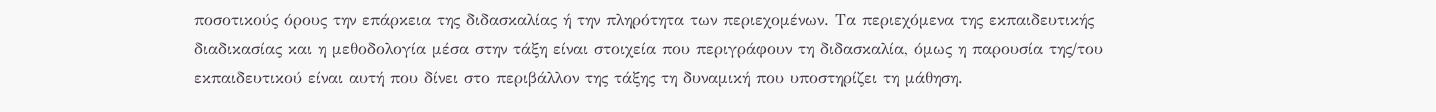ποσοτικούς όρους την επάρκεια της διδασκαλίας ή την πληρότητα των περιεχομένων. Τα περιεχόμενα της εκπαιδευτικής διαδικασίας και η μεθοδολογία μέσα στην τάξη είναι στοιχεία που περιγράφουν τη διδασκαλία, όμως η παρουσία της/του εκπαιδευτικού είναι αυτή που δίνει στο περιβάλλον της τάξης τη δυναμική που υποστηρίζει τη μάθηση.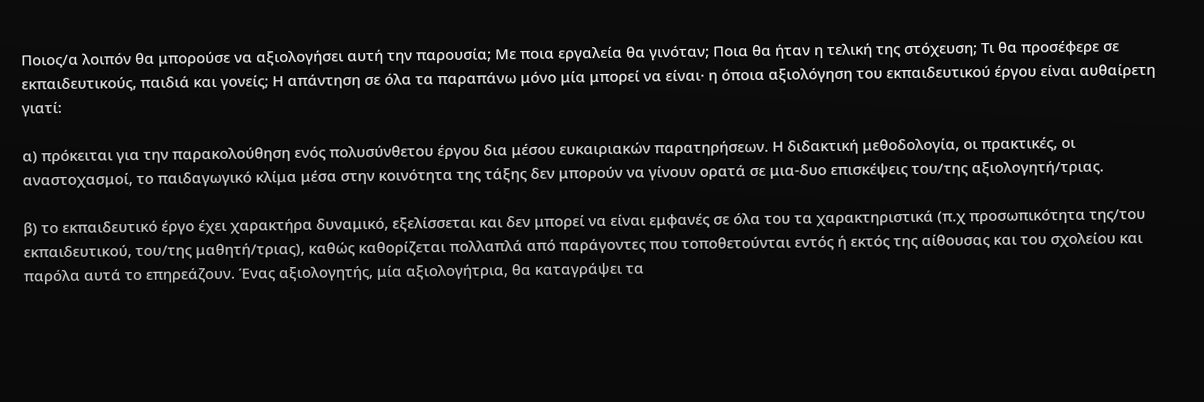Ποιος/α λοιπόν θα μπορούσε να αξιολογήσει αυτή την παρουσία; Με ποια εργαλεία θα γινόταν; Ποια θα ήταν η τελική της στόχευση; Τι θα προσέφερε σε εκπαιδευτικούς, παιδιά και γονείς; Η απάντηση σε όλα τα παραπάνω μόνο μία μπορεί να είναι· η όποια αξιολόγηση του εκπαιδευτικού έργου είναι αυθαίρετη γιατί:

α) πρόκειται για την παρακολούθηση ενός πολυσύνθετου έργου δια μέσου ευκαιριακών παρατηρήσεων. Η διδακτική μεθοδολογία, οι πρακτικές, οι αναστοχασμοί, το παιδαγωγικό κλίμα μέσα στην κοινότητα της τάξης δεν μπορούν να γίνουν ορατά σε μια-δυο επισκέψεις του/της αξιολογητή/τριας.

β) το εκπαιδευτικό έργο έχει χαρακτήρα δυναμικό, εξελίσσεται και δεν μπορεί να είναι εμφανές σε όλα του τα χαρακτηριστικά (π.χ προσωπικότητα της/του εκπαιδευτικού, του/της μαθητή/τριας), καθώς καθορίζεται πολλαπλά από παράγοντες που τοποθετούνται εντός ή εκτός της αίθουσας και του σχολείου και παρόλα αυτά το επηρεάζουν. Ένας αξιολογητής, μία αξιολογήτρια, θα καταγράψει τα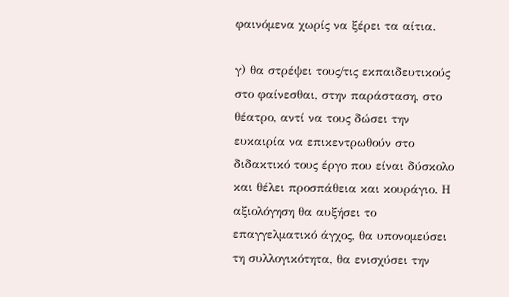φαινόμενα χωρίς να ξέρει τα αίτια.

γ) θα στρέψει τους/τις εκπαιδευτικούς στο φαίνεσθαι, στην παράσταση, στο θέατρο, αντί να τους δώσει την ευκαιρία να επικεντρωθούν στο διδακτικό τους έργο που είναι δύσκολο και θέλει προσπάθεια και κουράγιο. Η αξιολόγηση θα αυξήσει το επαγγελματικό άγχος, θα υπονομεύσει τη συλλογικότητα, θα ενισχύσει την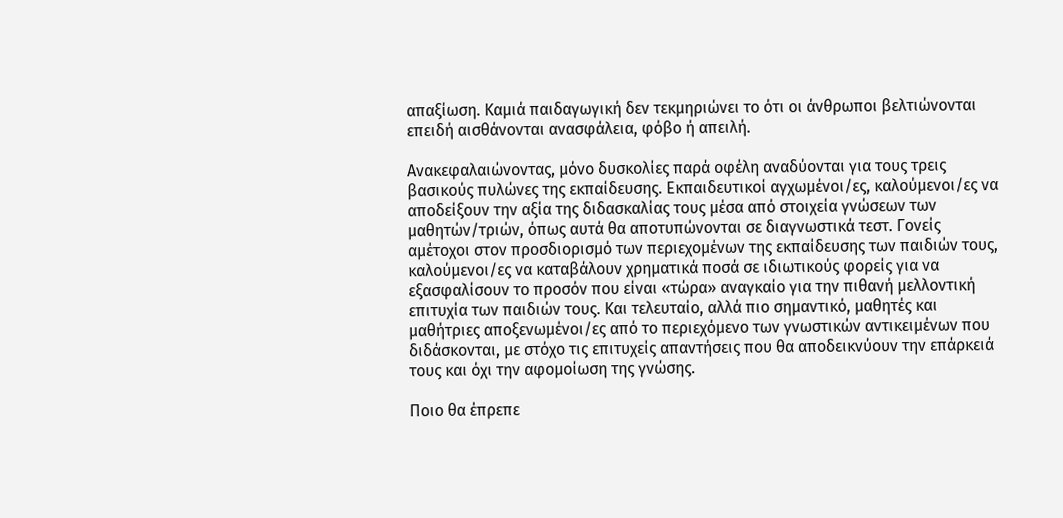απαξίωση. Καμιά παιδαγωγική δεν τεκμηριώνει το ότι οι άνθρωποι βελτιώνονται επειδή αισθάνονται ανασφάλεια, φόβο ή απειλή.

Ανακεφαλαιώνοντας, μόνο δυσκολίες παρά οφέλη αναδύονται για τους τρεις βασικούς πυλώνες της εκπαίδευσης. Εκπαιδευτικοί αγχωμένοι/ες, καλούμενοι/ες να αποδείξουν την αξία της διδασκαλίας τους μέσα από στοιχεία γνώσεων των μαθητών/τριών, όπως αυτά θα αποτυπώνονται σε διαγνωστικά τεστ. Γονείς αμέτοχοι στον προσδιορισμό των περιεχομένων της εκπαίδευσης των παιδιών τους, καλούμενοι/ες να καταβάλουν χρηματικά ποσά σε ιδιωτικούς φορείς για να εξασφαλίσουν το προσόν που είναι «τώρα» αναγκαίο για την πιθανή μελλοντική επιτυχία των παιδιών τους. Και τελευταίο, αλλά πιο σημαντικό, μαθητές και μαθήτριες αποξενωμένοι/ες από το περιεχόμενο των γνωστικών αντικειμένων που διδάσκονται, με στόχο τις επιτυχείς απαντήσεις που θα αποδεικνύουν την επάρκειά τους και όχι την αφομοίωση της γνώσης.

Ποιο θα έπρεπε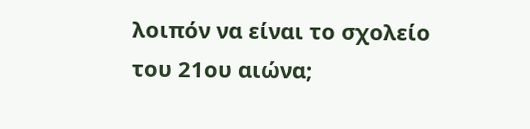λοιπόν να είναι το σχολείο του 21ου αιώνα;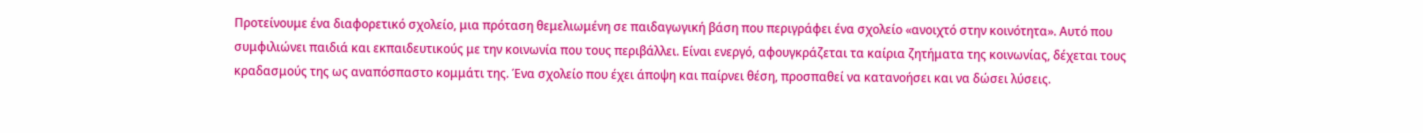Προτείνουμε ένα διαφορετικό σχολείο, μια πρόταση θεμελιωμένη σε παιδαγωγική βάση που περιγράφει ένα σχολείο «ανοιχτό στην κοινότητα». Αυτό που συμφιλιώνει παιδιά και εκπαιδευτικούς με την κοινωνία που τους περιβάλλει. Είναι ενεργό, αφουγκράζεται τα καίρια ζητήματα της κοινωνίας, δέχεται τους κραδασμούς της ως αναπόσπαστο κομμάτι της. Ένα σχολείο που έχει άποψη και παίρνει θέση, προσπαθεί να κατανοήσει και να δώσει λύσεις.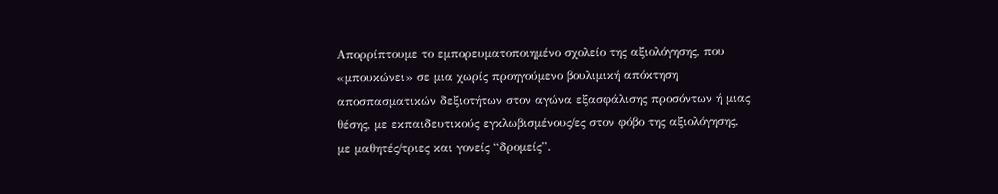Απορρίπτουμε το εμπορευματοποιημένο σχολείο της αξιολόγησης, που «μπουκώνει» σε μια χωρίς προηγούμενο βουλιμική απόκτηση αποσπασματικών δεξιοτήτων στον αγώνα εξασφάλισης προσόντων ή μιας θέσης, με εκπαιδευτικούς εγκλωβισμένους/ες στον φόβο της αξιολόγησης, με μαθητές/τριες και γονείς “δρομείς”.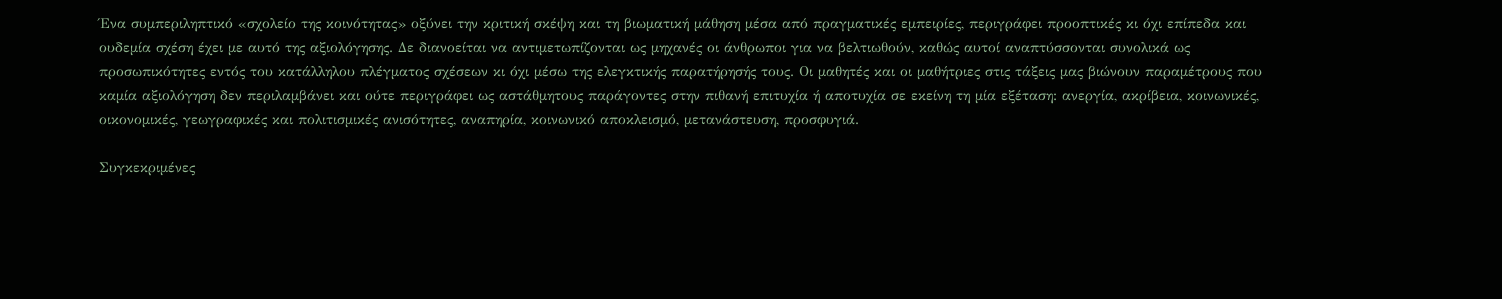Ένα συμπεριληπτικό «σχολείο της κοινότητας» οξύνει την κριτική σκέψη και τη βιωματική μάθηση μέσα από πραγματικές εμπειρίες, περιγράφει προοπτικές κι όχι επίπεδα και ουδεμία σχέση έχει με αυτό της αξιολόγησης. Δε διανοείται να αντιμετωπίζονται ως μηχανές οι άνθρωποι για να βελτιωθούν, καθώς αυτοί αναπτύσσονται συνολικά ως προσωπικότητες εντός του κατάλληλου πλέγματος σχέσεων κι όχι μέσω της ελεγκτικής παρατήρησής τους. Οι μαθητές και οι μαθήτριες στις τάξεις μας βιώνουν παραμέτρους που καμία αξιολόγηση δεν περιλαμβάνει και ούτε περιγράφει ως αστάθμητους παράγοντες στην πιθανή επιτυχία ή αποτυχία σε εκείνη τη μία εξέταση: ανεργία, ακρίβεια, κοινωνικές, οικονομικές, γεωγραφικές και πολιτισμικές ανισότητες, αναπηρία, κοινωνικό αποκλεισμό, μετανάστευση, προσφυγιά.

Συγκεκριμένες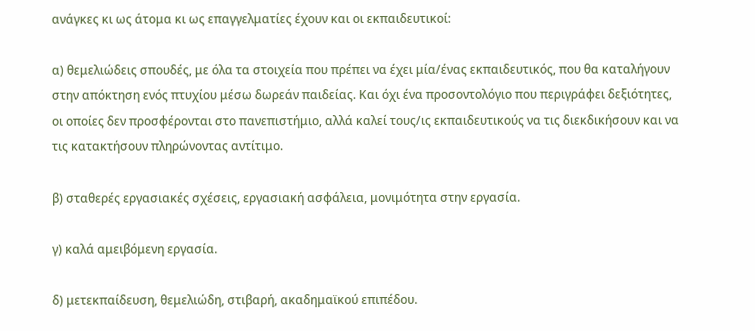ανάγκες κι ως άτομα κι ως επαγγελματίες έχουν και οι εκπαιδευτικοί:

α) θεμελιώδεις σπουδές, με όλα τα στοιχεία που πρέπει να έχει μία/ένας εκπαιδευτικός, που θα καταλήγουν στην απόκτηση ενός πτυχίου μέσω δωρεάν παιδείας. Και όχι ένα προσοντολόγιο που περιγράφει δεξιότητες, οι οποίες δεν προσφέρονται στο πανεπιστήμιο, αλλά καλεί τους/ις εκπαιδευτικούς να τις διεκδικήσουν και να τις κατακτήσουν πληρώνοντας αντίτιμο.

β) σταθερές εργασιακές σχέσεις, εργασιακή ασφάλεια, μονιμότητα στην εργασία.

γ) καλά αμειβόμενη εργασία.

δ) μετεκπαίδευση, θεμελιώδη, στιβαρή, ακαδημαϊκού επιπέδου.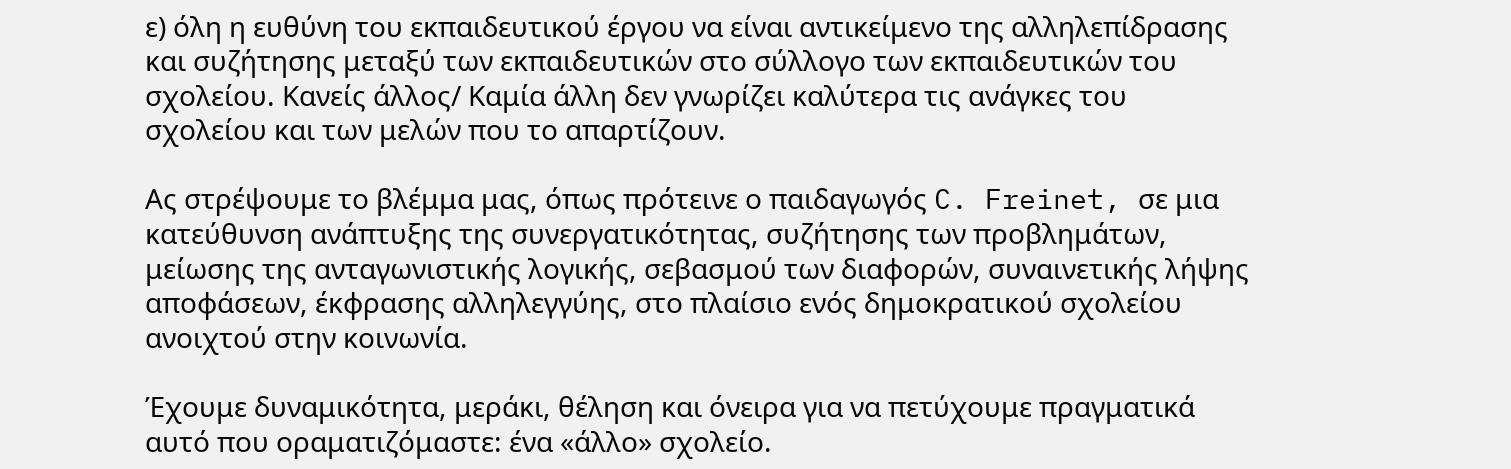ε) όλη η ευθύνη του εκπαιδευτικού έργου να είναι αντικείμενο της αλληλεπίδρασης και συζήτησης μεταξύ των εκπαιδευτικών στο σύλλογο των εκπαιδευτικών του σχολείου. Κανείς άλλος/ Καμία άλλη δεν γνωρίζει καλύτερα τις ανάγκες του σχολείου και των μελών που το απαρτίζουν.

Ας στρέψουμε το βλέμμα μας, όπως πρότεινε ο παιδαγωγός C. Freinet, σε μια κατεύθυνση ανάπτυξης της συνεργατικότητας, συζήτησης των προβλημάτων, μείωσης της ανταγωνιστικής λογικής, σεβασμού των διαφορών, συναινετικής λήψης αποφάσεων, έκφρασης αλληλεγγύης, στο πλαίσιο ενός δημοκρατικού σχολείου ανοιχτού στην κοινωνία.

Έχουμε δυναμικότητα, μεράκι, θέληση και όνειρα για να πετύχουμε πραγματικά αυτό που οραματιζόμαστε: ένα «άλλο» σχολείο.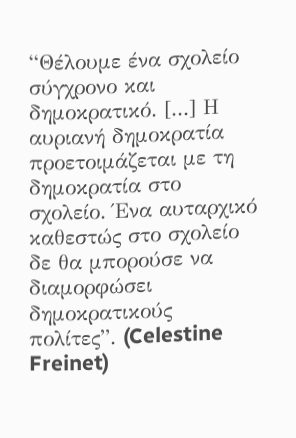“Θέλουμε ένα σχολείο σύγχρονο και δημοκρατικό. [...] Η αυριανή δημοκρατία προετοιμάζεται με τη δημοκρατία στο σχολείο. Ένα αυταρχικό καθεστώς στο σχολείο δε θα μπορούσε να διαμορφώσει δημοκρατικούς πολίτες”. (Celestine Freinet)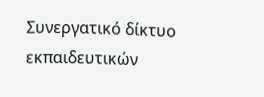Συνεργατικό δίκτυο εκπαιδευτικών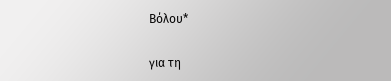Βόλου*

για τη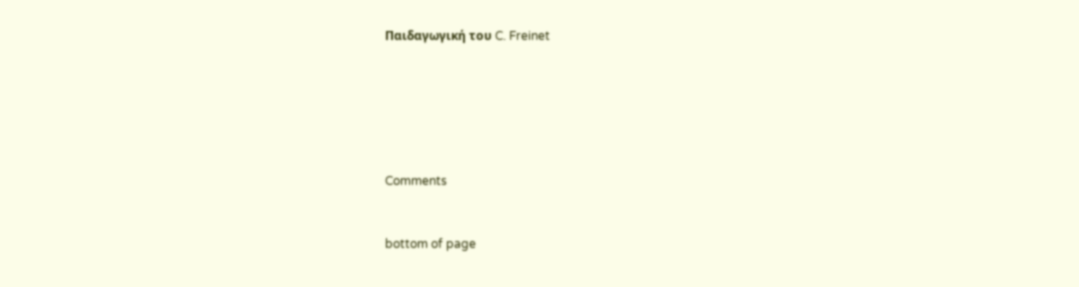Παιδαγωγική του C. Freinet






Comments


bottom of page